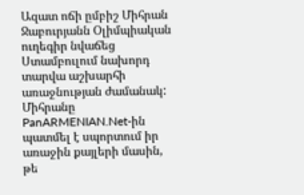Ազատ ոճի ըմբիշ Միհրան Ջաբուրյանն Օլիմպիական ուղեգիր նվաճեց Ստամբուլում նախորդ տարվա աշխարհի առաջնության ժամանակ: Միհրանը PanARMENIAN.Net-ին պատմել է սպորտում իր առաջին քայլերի մասին, թե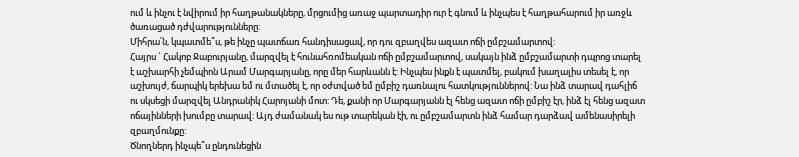ում և ինչու է նվիրում իր հաղթանակները, մրցումից առաջ պարտադիր ուր է գնում և ինչպես է հաղթահարում իր առջև ծառացած դժվարությունները:
Միհրա՛ն, կպատմե՞ս, թե ինչը պատճառ հանդիսացավ, որ դու զբաղվես ազատ ոճի ըմբշամարտով:
Հայրս ` Հակոբ Ջաբուրյանը, մարզվել է հունահռոմեական ոճի ըմբշամարտով, սակայն ինձ ըմբշամարտի դպրոց տարել է աշխարհի չեմպիոն Արամ Մարգարյանը, որը մեր հարևանն է: Ինչպես ինքն է պատմել, բակում խաղալիս տեսել է, որ աշխույժ, ճարպիկ երեխա եմ ու մտածել է, որ օժտված եմ ըմբիշ դառնալու հատկություններով: Նա ինձ տարավ դահլիճ ու սկսեցի մարզվել Անդրանիկ Հարոյանի մոտ: Դե, քանի որ Մարգարյանն էլ հենց ազատ ոճի ըմբիշ էր, ինձ էլ հենց ազատ ոճայինների խումբը տարավ: Այդ ժամանակ ես ութ տարեկան էի, ու ըմբշամարտն ինձ համար դարձավ ամենասիրելի զբաղմունքը:
Ծնողներդ ինչպե՞ս ընդունեցին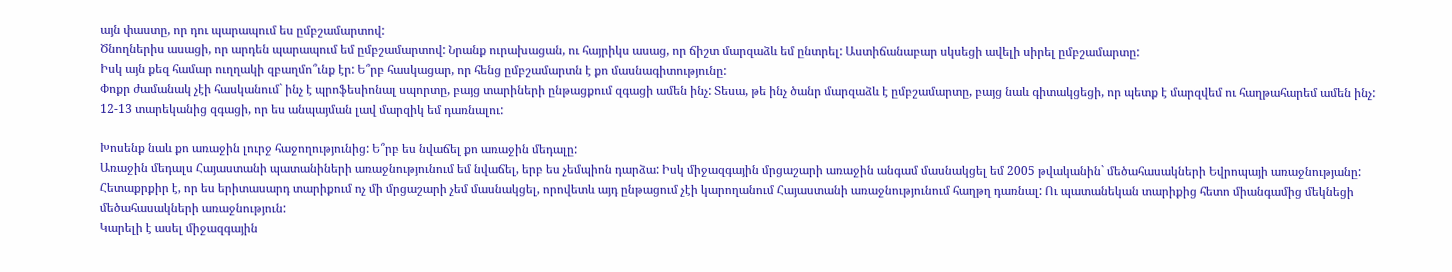այն փաստը, որ դու պարապում ես ըմբշամարտով:
Ծնողներիս ասացի, որ արդեն պարապում եմ ըմբշամարտով: Նրանք ուրախացան, ու հայրիկս ասաց, որ ճիշտ մարզաձև եմ ընտրել: Աստիճանաբար սկսեցի ավելի սիրել ըմբշամարտը:
Իսկ այն քեզ համար ուղղակի զբաղմո՞ւնք էր: Ե՞րբ հասկացար, որ հենց ըմբշամարտն է քո մասնագիտությունը:
Փոքր ժամանակ չէի հասկանում` ինչ է պրոֆեսիոնալ սպորտը, բայց տարիների ընթացքում զգացի ամեն ինչ: Տեսա, թե ինչ ծանր մարզաձև է ըմբշամարտը, բայց նաև գիտակցեցի, որ պետք է մարզվեմ ու հաղթահարեմ ամեն ինչ: 12-13 տարեկանից զգացի, որ ես անպայման լավ մարզիկ եմ դառնալու:

Խոսենք նաև քո առաջին լուրջ հաջողությունից: Ե՞րբ ես նվաճել քո առաջին մեդալը:
Առաջին մեդալս Հայաստանի պատանիների առաջնությունում եմ նվաճել, երբ ես չեմպիոն դարձա: Իսկ միջազգային մրցաշարի առաջին անգամ մասնակցել եմ 2005 թվականին` մեծահասակների Եվրոպայի առաջնությանը: Հետաքրքիր է, որ ես երիտասարդ տարիքում ոչ մի մրցաշարի չեմ մասնակցել, որովետև այդ ընթացում չէի կարողանում Հայաստանի առաջնությունում հաղթղ դառնալ: Ու պատանեկան տարիքից հետո միանգամից մեկնեցի մեծահասակների առաջնություն:
Կարելի է ասել միջազգային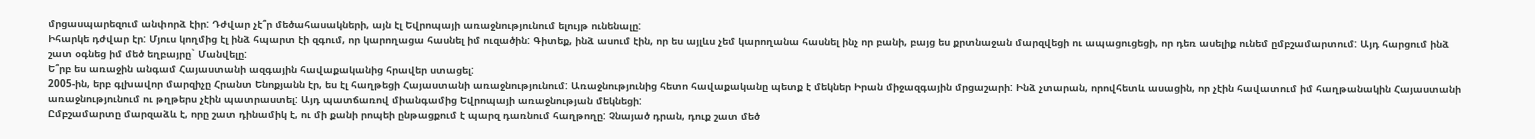մրցասպարեզում անփորձ էիր: Դժվար չէ՞ր մեծահասակների, այն էլ Եվրոպայի առաջնությունում ելույթ ունենալը:
Իհարկե դժվար էր: Մյուս կողմից էլ ինձ հպարտ էի զգում, որ կարողացա հասնել իմ ուզածին: Գիտեք, ինձ ասում էին, որ ես այլևս չեմ կարողանա հասնել ինչ որ բանի, բայց ես քրտնաջան մարզվեցի ու ապացուցեցի, որ դեռ ասելիք ունեմ ըմբշամարտում: Այդ հարցում ինձ շատ օգնեց իմ մեծ եղբայրը` Մանվելը:
Ե՞րբ ես առաջին անգամ Հայաստանի ազգային հավաքականից հրավեր ստացել:
2005-ին, երբ գլխավոր մարզիչը Հրանտ Ենոքյանն էր, ես էլ հաղթեցի Հայաստանի առաջնությունում: Առաջնությունից հետո հավաքականը պետք է մեկներ Իրան միջազգային մրցաշարի: Ինձ չտարան, որովհետև ասացին, որ չէին հավատում իմ հաղթանակին Հայաստանի առաջնությունում ու թղթերս չէին պատրաստել: Այդ պատճառով միանգամից Եվրոպայի առաջնության մեկնեցի:
Ըմբշամարտը մարզաձև է, որը շատ դինամիկ է, ու մի քանի րոպեի ընթացքում է պարզ դառնում հաղթողը: Չնայած դրան, դուք շատ մեծ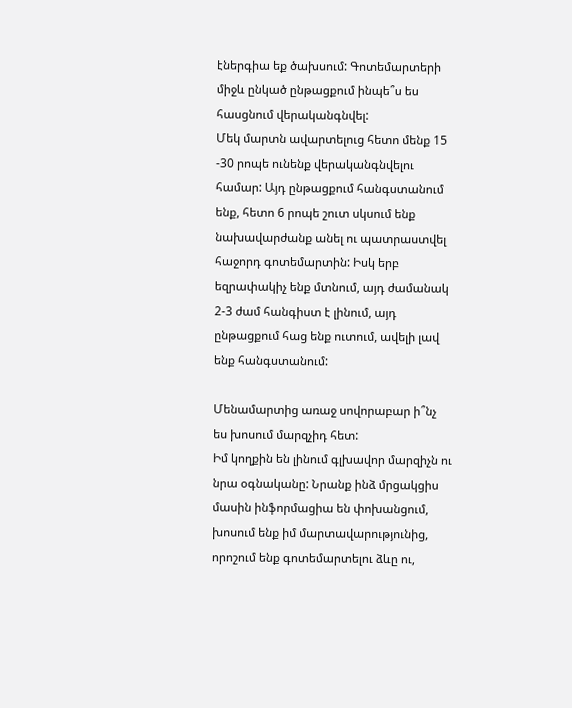էներգիա եք ծախսում: Գոտեմարտերի միջև ընկած ընթացքում ինպե՞ս ես հասցնում վերականգնվել:
Մեկ մարտն ավարտելուց հետո մենք 15 -30 րոպե ունենք վերականգնվելու համար: Այդ ընթացքում հանգստանում ենք, հետո 6 րոպե շուտ սկսում ենք նախավարժանք անել ու պատրաստվել հաջորդ գոտեմարտին: Իսկ երբ եզրափակիչ ենք մտնում, այդ ժամանակ 2-3 ժամ հանգիստ է լինում, այդ ընթացքում հաց ենք ուտում, ավելի լավ ենք հանգստանում:

Մենամարտից առաջ սովորաբար ի՞նչ ես խոսում մարզչիդ հետ:
Իմ կողքին են լինում գլխավոր մարզիչն ու նրա օգնականը: Նրանք ինձ մրցակցիս մասին ինֆորմացիա են փոխանցում, խոսում ենք իմ մարտավարությունից, որոշում ենք գոտեմարտելու ձևը ու,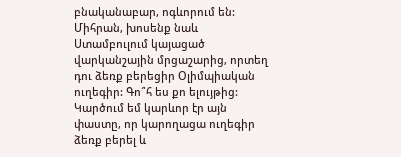բնականաբար, ոգևորում են:
Միհրան, խոսենք նաև Ստամբուլում կայացած վարկանշային մրցաշարից, որտեղ դու ձեռք բերեցիր Օլիմպիական ուղեգիր: Գո՞հ ես քո ելույթից:
Կարծում եմ կարևոր էր այն փաստը, որ կարողացա ուղեգիր ձեռք բերել և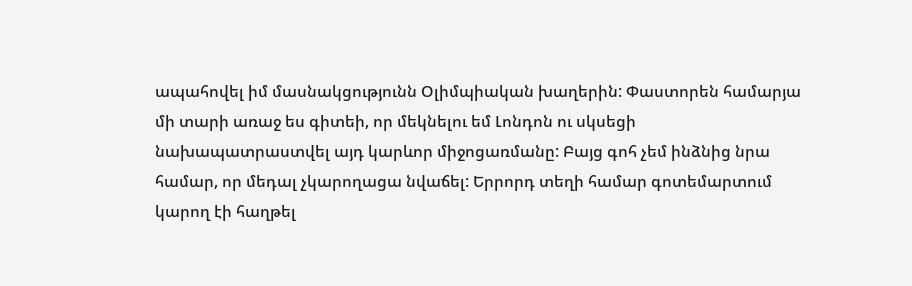ապահովել իմ մասնակցությունն Օլիմպիական խաղերին: Փաստորեն համարյա մի տարի առաջ ես գիտեի, որ մեկնելու եմ Լոնդոն ու սկսեցի նախապատրաստվել այդ կարևոր միջոցառմանը: Բայց գոհ չեմ ինձնից նրա համար, որ մեդալ չկարողացա նվաճել: Երրորդ տեղի համար գոտեմարտում կարող էի հաղթել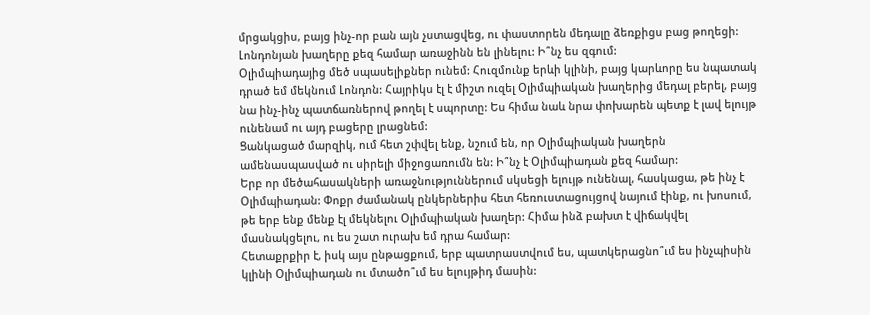մրցակցիս, բայց ինչ-որ բան այն չստացվեց, ու փաստորեն մեդալը ձեռքիցս բաց թողեցի:
Լոնդոնյան խաղերը քեզ համար առաջինն են լինելու: Ի՞նչ ես զգում:
Օլիմպիադայից մեծ սպասելիքներ ունեմ: Հուզմունք երևի կլինի, բայց կարևորը ես նպատակ դրած եմ մեկնում Լոնդոն: Հայրիկս էլ է միշտ ուզել Օլիմպիական խաղերից մեդալ բերել, բայց նա ինչ-ինչ պատճառներով թողել է սպորտը: Ես հիմա նաև նրա փոխարեն պետք է լավ ելույթ ունենամ ու այդ բացերը լրացնեմ:
Ցանկացած մարզիկ, ում հետ շփվել ենք, նշում են, որ Օլիմպիական խաղերն ամենասպասված ու սիրելի միջոցառումն են: Ի՞նչ է Օլիմպիադան քեզ համար:
Երբ որ մեծահասակների առաջնություններում սկսեցի ելույթ ունենալ, հասկացա, թե ինչ է Օլիմպիադան: Փոքր ժամանակ ընկերներիս հետ հեռուստացույցով նայում էինք, ու խոսում, թե երբ ենք մենք էլ մեկնելու Օլիմպիական խաղեր: Հիմա ինձ բախտ է վիճակվել մասնակցելու, ու ես շատ ուրախ եմ դրա համար:
Հետաքրքիր է, իսկ այս ընթացքում, երբ պատրաստվում ես, պատկերացնո՞ւմ ես ինչպիսին կլինի Օլիմպիադան ու մտածո՞ւմ ես ելույթիդ մասին: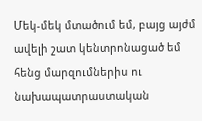Մեկ-մեկ մտածում եմ, բայց այժմ ավելի շատ կենտրոնացած եմ հենց մարզումներիս ու նախապատրաստական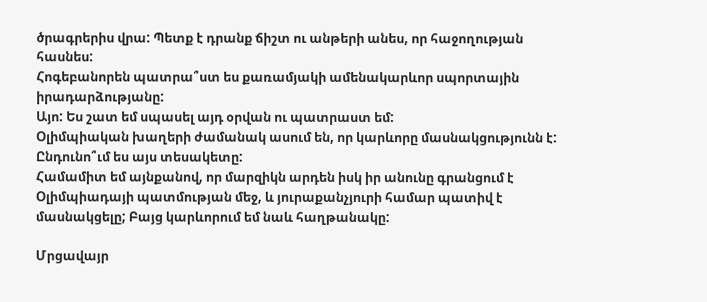ծրագրերիս վրա: Պետք է դրանք ճիշտ ու անթերի անես, որ հաջողության հասնես:
Հոգեբանորեն պատրա՞ստ ես քառամյակի ամենակարևոր սպորտային իրադարձությանը:
Այո: Ես շատ եմ սպասել այդ օրվան ու պատրաստ եմ:
Օլիմպիական խաղերի ժամանակ ասում են, որ կարևորը մասնակցությունն է: Ընդունո՞ւմ ես այս տեսակետը:
Համամիտ եմ այնքանով, որ մարզիկն արդեն իսկ իր անունը գրանցում է Օլիմպիադայի պատմության մեջ, և յուրաքանչյուրի համար պատիվ է մասնակցելը; Բայց կարևորում եմ նաև հաղթանակը:

Մրցավայր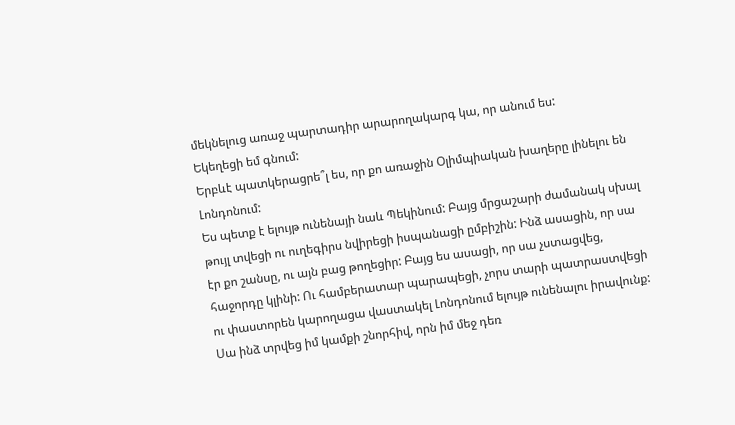մեկնելուց առաջ պարտադիր արարողակարգ կա, որ անում ես:
Եկեղեցի եմ գնում:
Երբևէ պատկերացրե՞լ ես, որ քո առաջին Օլիմպիական խաղերը լինելու են Լոնդոնում:
Ես պետք է ելույթ ունենայի նաև Պեկինում: Բայց մրցաշարի ժամանակ սխալ թույլ տվեցի ու ուղեգիրս նվիրեցի իսպանացի ըմբիշին: Ինձ ասացին, որ սա էր քո շանսը, ու այն բաց թողեցիր: Բայց ես ասացի, որ սա չստացվեց, հաջորդը կլինի: Ու համբերատար պարապեցի, չորս տարի պատրաստվեցի ու փաստորեն կարողացա վաստակել Լոնդոնում ելույթ ունենալու իրավունք: Սա ինձ տրվեց իմ կամքի շնորհիվ, որն իմ մեջ դեռ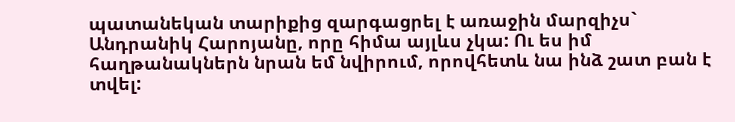պատանեկան տարիքից զարգացրել է առաջին մարզիչս` Անդրանիկ Հարոյանը, որը հիմա այլևս չկա: Ու ես իմ հաղթանակներն նրան եմ նվիրում, որովհետև նա ինձ շատ բան է տվել: